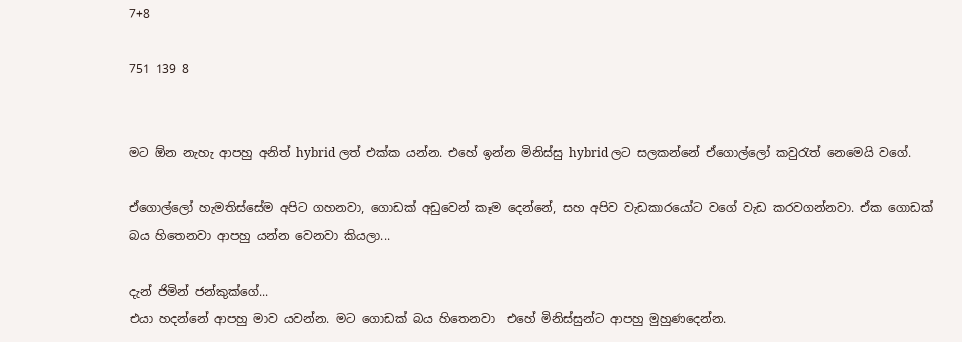7+8

751 139 8


මට ඕන නැහැ ආපහු අනිත් hybrid ලත් එක්ක යන්න. එහේ ඉන්න මිනිස්සු hybrid ලට සලකන්නේ ඒගොල්ලෝ කවුරැත් නෙමෙයි වගේ.

ඒගොල්ලෝ හැමතිස්සේම අපිට ගහනවා, ගොඩක් අඩුවෙන් කෑම දෙන්නේ, සහ අපිව වැඩකාරයෝට වගේ වැඩ කරවගන්නවා. ඒක ගොඩක් බය හිතෙනවා ආපහු යන්න වෙනවා කියලා...

දැන් ජිමින් ජන්කුක්ගේ...
එයා හදන්නේ ආපහු මාව යවන්න. මට ගොඩක් බය හිතෙනවා  එහේ මිනිස්සුන්ට ආපහු මුහුණදෙන්න.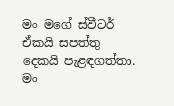මං මගේ ස්වීටර් ඒකයි සපත්තු දෙකයි පැළඳගත්තා. මං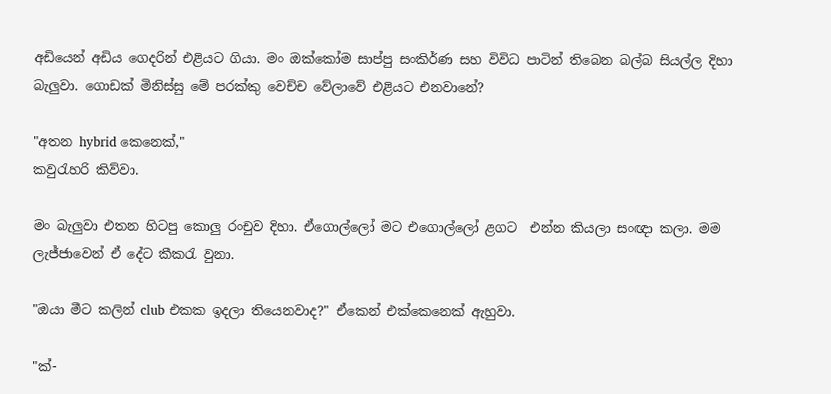අඩියෙන් අඩිය ගෙදරින් එළියට ගියා. මං ඔක්කෝම සාප්පු සංකිර්ණ සහ විවිධ පාටින් තිබෙන බල්බ සියල්ල දිහා බැලුවා. ගොඩක් මිනිස්සු මේ පරක්කු වෙච්ච වේලාවේ එළියට එනවානේ?

"අතන hybrid කෙනෙක්,"
කවුරැහරි කිව්වා.

මං බැලුවා එතන හිටපු කොලු රංචුව දිහා. ඒගොල්ලෝ මට එගොල්ලෝ ළගට  එන්න කියලා සංඥා කලා. මම ලැජ්ජාවෙන් ඒ දේට කීකරැ වුනා.

"ඔයා මීට කලින් club එකක ඉදලා තියෙනවාද?" ඒකෙන් එක්කෙනෙක් ඇහුවා.

"ක්-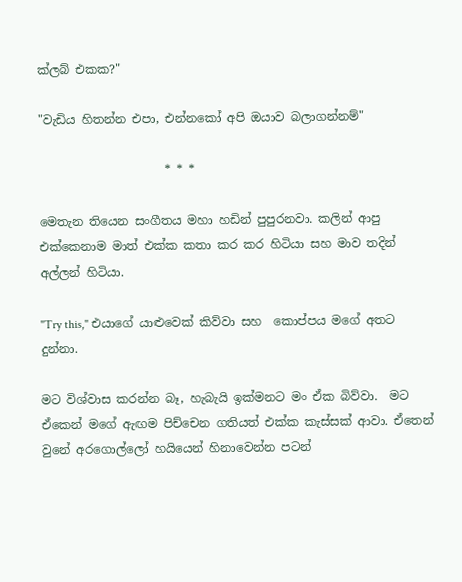ක්ලබ් එකක?"

"වැඩිය හිතන්න එපා, එන්නකෝ අපි ඔයාව බලාගන්නම්"

                     * * *

මෙතැන තියෙන සංගීතය මහා හඩින් පුපුරනවා. කලින් ආපු එක්කෙනාම මාත් එක්ක කතා කර කර හිටියා සහ මාව තදින් අල්ලන් හිටියා.

"Try this," එයාගේ යාළුවෙක් කිව්වා සහ  කොප්පය මගේ අතට දුන්නා.

මට විශ්වාස කරන්න බෑ, හැබැයි ඉක්මනට මං ඒක බිව්වා.  මට ඒකෙන් මගේ ඇඟම පිච්චෙන ගතියත් එක්ක කැස්සක් ආවා. ඒතෙන් වුනේ අරගොල්ලෝ හයියෙන් හිනාවෙන්න පටන්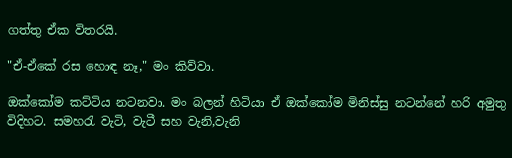ගත්තු ඒක විතරයි.

"ඒ-ඒකේ රස හොඳ නෑ," මං කිව්වා.

ඔක්කෝම කට්ටිය නටනවා. ම‍ං බලන් හිටියා ඒ ඔක්කෝම මිනිස්සු නටන්නේ හරි අමුතු විදිහට. සමහරැ වැටි, වැටී සහ වැනි,වැනි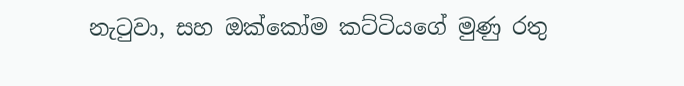නැටුවා, සහ ඔක්කෝම කට්ටියගේ මුණු රතු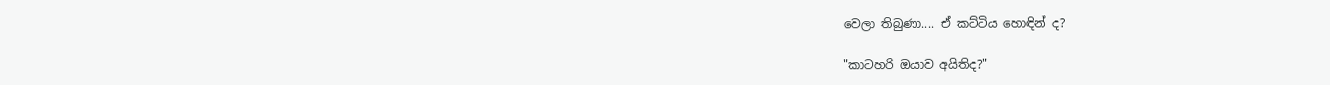වෙලා තිබුණා.... ඒ කට්ටිය හොඳින් ද?

"කාටහරි ඔයාව අයිතිද?"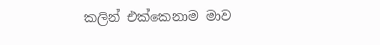කලින් එක්කෙනාම මාව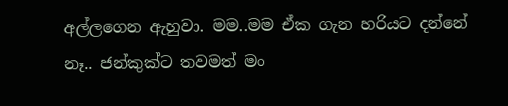අල්ලගෙන ඇහුවා. මම..මම ඒක ගැන හරියට දන්නේ නෑ.. ජන්කුක්ට තවමත් මං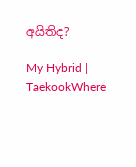අයිතිද?

My Hybrid | TaekookWhere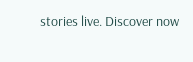stories live. Discover now